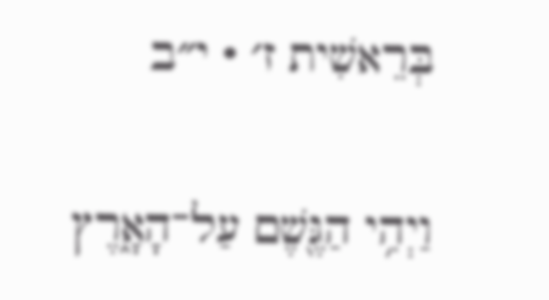בְּרֵאשִׁית ז׳ · י״ב

וַיְהִ֥י הַגֶּ֖שֶׁם עַל־הָאָ֑רֶץ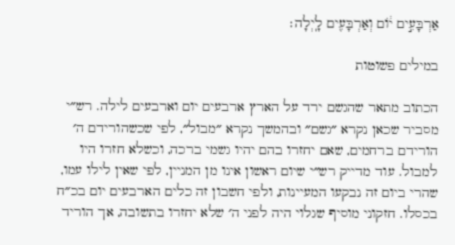אַרְבָּעִ֣ים י֔וֹם וְאַרְבָּעִ֖ים לָֽיְלָה׃

במילים פשוטות

הכתוב מתאר שהגשם ירד על הארץ ארבעים יום וארבעים לילה. רש״י מסביר שכאן נקרא ״גשם״ ובהמשך נקרא ״מבול״, לפי שכשהורידם ה׳ הורידם ברחמים, שאם יחזרו בהם יהיו גשמי ברכה, וכשלא חזרו היו למבול. עוד מדייק רש״י שיום ראשון אינו מן המניין, לפי שאין לילו עמו, שהרי ביום זה נבקעו המעיינות, ולפי חשבון זה כלים הארבעים יום בכ״ח בכסלו. חזקוני מוסיף שגלוי היה לפני ה׳ שלא יחזרו בתשובה, אך הוריד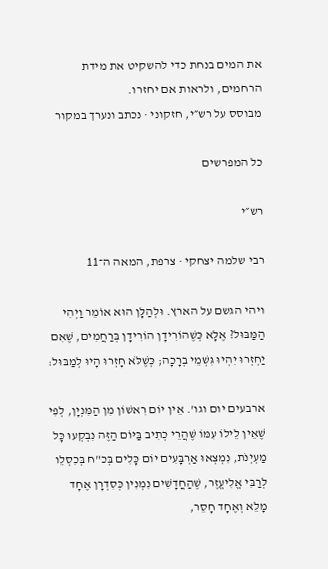את המים בנחת כדי להשקיט את מידת הרחמים, ולראות אם יחזרו.
מבוסס על רש״י, חזקוני · נכתב ונערך במקור

כל המפרשים

רש״י

רבי שלמה יצחקי · צרפת, המאה ה־11

ויהי הגשם על הארץ. וּלְהַלָּן הוּא אוֹמֵר וַיְהִי הַמַּבּוּל? אֶלָּא כְּשֶׁהוֹרִידָן הוֹרִידָן בְּרַחֲמִים, שֶׁאִם יַחְזְרוּ יִהְיוּ גִּשְׁמֵי בְרָכָה; כְּשֶׁלֹּא חָזְרוּ הָיוּ לְמַבּוּל:

ארבעים יום וגו'. אֵין יוֹם רִאשׁוֹן מִן הַמִּנְיָן, לְפִי שֶׁאֵין לֵילוֹ עִמּוֹ שֶׁהֲרֵי כְתִיב בַּיּוֹם הַזֶּה נִבְקְעוּ כָּל מַעְיְנֹת, נִמְצְאוּ אַרְבָּעִים יוֹם כָּלִים בְּכ"ח בְּכִסְלֵו לְרַבִּי אֱלִיעֱזֶר, שֶׁהַחֳדָשִׁים נִמְנִין כְּסִדְרָן אֶחָד מָלֵא וְאֶחָד חָסֵר,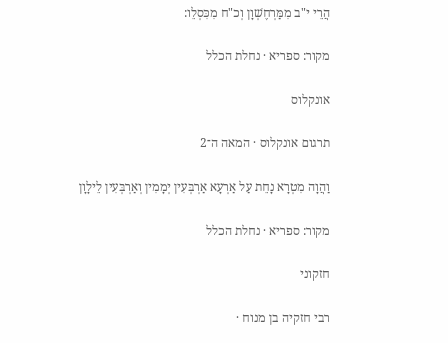הֲרֵי י"ב מִמַּרְחֶשְׁוָן וְכ"ח מִכִּסְלֵו:

מקור: ספריא · נחלת הכלל

אונקלוס

תרגום אונקלוס · המאה ה־2

וַהֲוָה מִטְרָא נָחֵת עַל אַרְעָא אַרְבְּעִין יְמָמִין וְאַרְבְּעִין לֵילָוָן

מקור: ספריא · נחלת הכלל

חזקוני

רבי חזקיה בן מנוח ·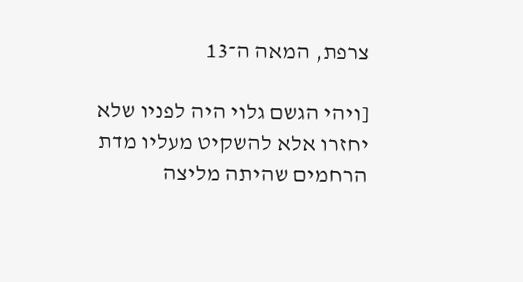צרפת, המאה ה־13

[ויהי הגשם גלוי היה לפניו שלא יחזרו אלא להשקיט מעליו מדת הרחמים שהיתה מליצה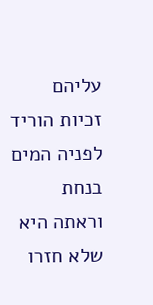עליהם זכיות הוריד לפניה המים בנחת וראתה היא שלא חזרו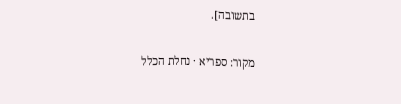בתשובה].

מקור: ספריא · נחלת הכלל